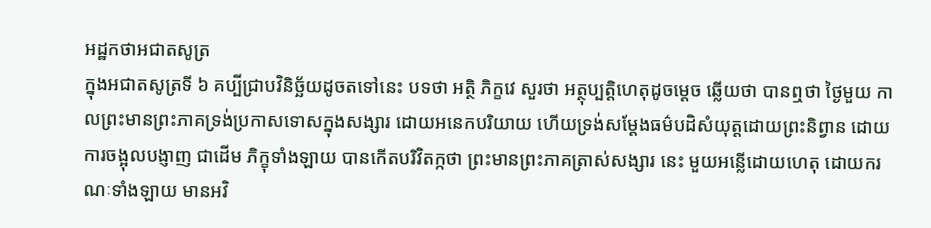អដ្ឋកថាអជាតសូត្រ
ក្នុងអជាតសូត្រទី ៦ គប្បីជ្រាបវិនិច្ឆ័យដូចតទៅនេះ បទថា អត្ថិ ភិក្ខវេ សួរថា អត្ថុប្បត្តិហេតុដូចម្តេច ឆ្លើយថា បានឮថា ថ្ងៃមួយ កាលព្រះមានព្រះភាគទ្រង់ប្រកាសទោសក្នុងសង្សារ ដោយអនេកបរិយាយ ហើយទ្រង់សម្តែងធម៌បដិសំយុត្តដោយព្រះនិព្វាន ដោយការចង្អុលបង្ញាញ ជាដើម ភិក្ខុទាំងឡាយ បានកើតបរិវិតក្កថា ព្រះមានព្រះភាគត្រាស់សង្សារ នេះ មួយអន្លើដោយហេតុ ដោយករណៈទាំងឡាយ មានអវិ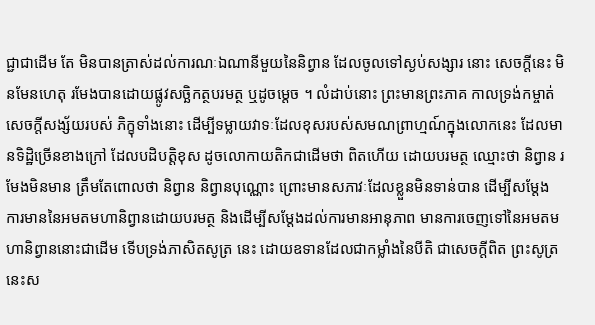ជ្ជាជាដើម តែ មិនបានត្រាស់ដល់ការណៈឯណានីមួយនៃនិព្វាន ដែលចូលទៅស្ងប់សង្សារ នោះ សេចក្តីនេះ មិនមែនហេតុ រមែងបានដោយផ្លូវសច្ឆិកត្ថបរមត្ថ ឬដូចម្តេច ។ លំដាប់នោះ ព្រះមានព្រះភាគ កាលទ្រង់កម្ចាត់សេចក្តីសង្ស័យរបស់ ភិក្ខុទាំងនោះ ដើម្បីទម្លាយវាទៈដែលខុសរបស់សមណព្រាហ្មណ៍ក្នុងលោកនេះ ដែលមានទិដ្ឋិច្រើនខាងក្រៅ ដែលបដិបត្តិខុស ដូចលោកាយតិកជាដើមថា ពិតហើយ ដោយបរមត្ថ ឈ្មោះថា និព្វាន រមែងមិនមាន ត្រឹមតែពោលថា និព្វាន និព្វានបុណ្ណោះ ព្រោះមានសភាវៈដែលខ្លួនមិនទាន់បាន ដើម្បីសម្តែង ការមាននៃអមតមហានិព្វានដោយបរមត្ថ និងដើម្បីសម្តែងដល់ការមានអានុភាព មានការចេញទៅនៃអមតមហានិព្វាននោះជាដើម ទើបទ្រង់ភាសិតសូត្រ នេះ ដោយឧទានដែលជាកម្លាំងនៃបីតិ ជាសេចក្តីពិត ព្រះសូត្រនេះស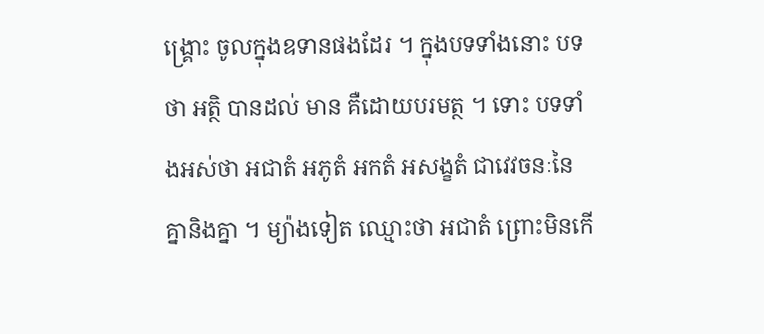ង្គ្រោះ ចូលក្នុងឧទានផងដែរ ។ ក្នុងបទទាំងនោះ បទថា អត្ថិ បានដល់ មាន គឺដោយបរមត្ថ ។ ទោះ បទទាំងអស់ថា អជាតំ អភូតំ អកតំ អសង្ខតំ ជាវេវចនៈនៃគ្នានិងគ្នា ។ ម្យ៉ាងទៀត ឈ្មោះថា អជាតំ ព្រោះមិនកើ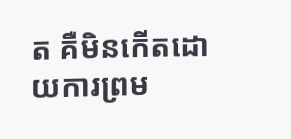ត គឺមិនកើតដោយការព្រម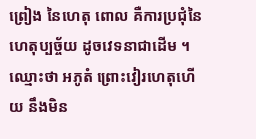ព្រៀង នៃហេតុ ពោល គឺការប្រជុំនៃហេតុប្បច្ច័យ ដូចវេទនាជាដើម ។ ឈ្មោះថា អភូតំ ព្រោះវៀរហេតុហើយ នឹងមិន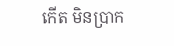កើត មិនប្រាក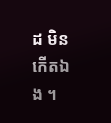ដ មិនកើតឯង ។